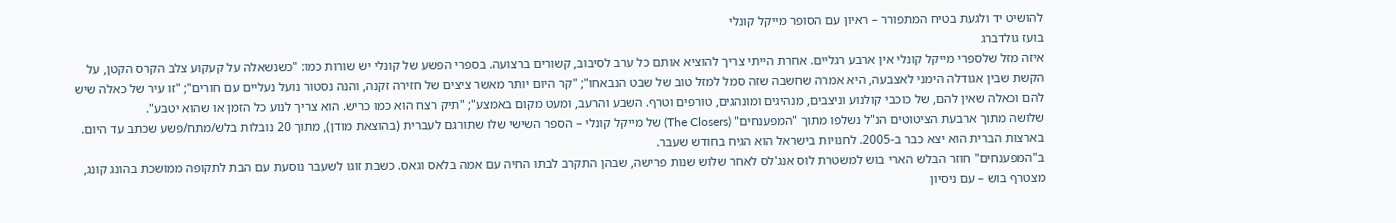להושיט יד ולגעת בטיח המתפורר – ראיון עם הסופר מייקל קונלי
בועז גולדברג
איזה מזל שלספרי מייקל קונלי אין ארבע רגליים. אחרת הייתי צריך להוציא אותם כל ערב לסיבוב, קשורים ברצועה. בספרי הפשע של קונלי יש שורות כמו: "כשנשאלה על קעקוע צלב הקרס הקטן, על הקשת שבין אגודלה הימני לאצבעה, היא אמרה שחשבה שזה סמל למזל טוב של שבט הנבאחו"; "קר היום יותר מאשר ציצים של חזירה זקנה, והנה נסטור נועל נעליים עם חורים"; "זו עיר של כאלה שיש להם וכאלה שאין להם, של כוכבי קולנוע וניצבים, מנהיגים ומונהגים, טורפים וטרף. השבע והרעב, ומעט מקום באמצע"; "תיק רצח הוא כמו כריש. הוא צריך לנוע כל הזמן או שהוא יטבע".
שלושה מתוך ארבעת הציטוטים הנ"ל נשלפו מתוך "המפענחים" (The Closers) של מייקל קונלי – הספר השישי שלו שתורגם לעברית (בהוצאת מודן), מתוך 20 נובלות בלש/מתח/פשע שכתב עד היום. בארצות הברית הוא יצא כבר ב-2005. לחנויות בישראל הוא הגיח בחודש שעבר.
ב"המפענחים" חוזר הבלש הארי בוש למשטרת לוס אנג'לס לאחר שלוש שנות פרישה, שבהן התקרב לבתו החיה עם אמה בלאס וגאס. כשבת זוגו לשעבר נוסעת עם הבת לתקופה ממושכת בהונג קונג, מצטרף בוש – עם ניסיון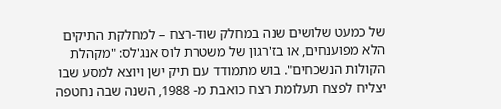של כמעט שלושים שנה במחלק שוד-רצח – למחלקת התיקים הלא מפוענחים, או בז'רגון של משטרת לוס אנג'לס: "מקהלת הקולות הנשכחים". בוש מתמודד עם תיק ישן ויוצא למסע שבו יצליח לפצח תעלומת רצח כואבת מ- 1988, השנה שבה נחטפה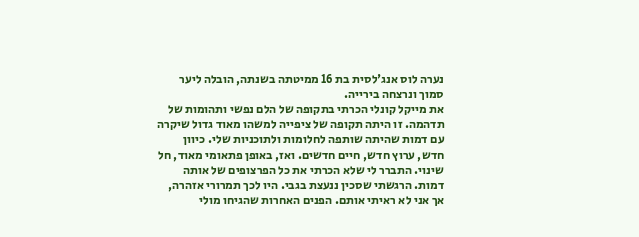נערה לוס אנג'לסית בת 16 ממיטתה בשנתה, הובלה ליער סמוך ונרצחה בירייה.
את מייקל קונלי הכרתי בתקופה של הלם נפשי ותהומות של תדהמה. זו היתה תקופה של ציפייה למשהו מאוד גדול שיקרה עם דמות שהיתה שותפה לחלומות ולתוכניות שלי. כיוון חדש, ערוץ חדש, חיים חדשים. ואז, באופן פתאומי מאוד, חל שינוי. התברר לי שלא הכרתי את כל הפרצופים של אותה דמות. הרגשתי שסכין ננעצת בגבי. היו לכך תמרורי אזהרה, אך אני לא ראיתי אותם. הפנים האחרות שהגיחו מולי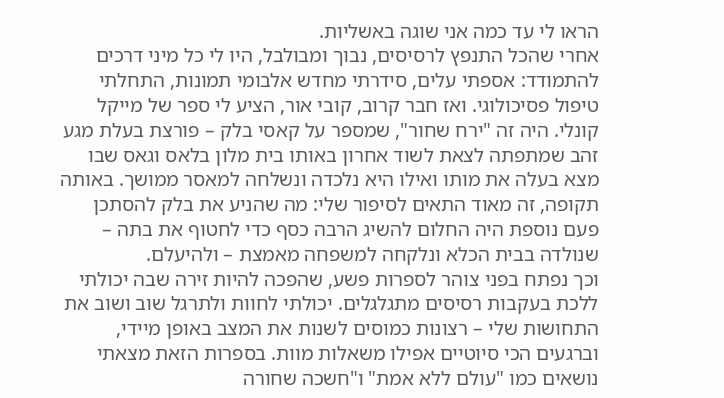הראו לי עד כמה אני שוגה באשליות.
אחרי שהכל התנפץ לרסיסים, נבוך ומבולבל, היו לי כל מיני דרכים להתמודד: אספתי עלים, סידרתי מחדש אלבומי תמונות, התחלתי טיפול פסיכולוגי. ואז חבר קרוב, קובי אור, הציע לי ספר של מייקל קונלי. היה זה "ירח שחור", שמספר על קאסי בלק – פורצת בעלת מגע זהב שמתפתה לצאת לשוד אחרון באותו בית מלון בלאס וגאס שבו מצא בעלה את מותו ואילו היא נלכדה ונשלחה למאסר ממושך. באותה תקופה, זה מאוד התאים לסיפור שלי: מה שהניע את בלק להסתכן פעם נוספת היה החלום להשיג הרבה כסף כדי לחטוף את בתה – שנולדה בבית הכלא ונלקחה למשפחה מאמצת – ולהיעלם.
וכך נפתח בפני צוהר לספרות פשע, שהפכה להיות זירה שבה יכולתי ללכת בעקבות רסיסים מתגלגלים. יכולתי לחוות ולתרגל שוב ושוב את התחושות שלי – רצונות כמוסים לשנות את המצב באופן מיידי, וברגעים הכי סיוטיים אפילו משאלות מוות. בספרות הזאת מצאתי נושאים כמו "עולם ללא אמת" ו"חשכה שחורה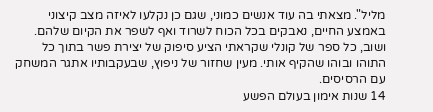מליל". מצאתי בה עוד אנשים כמוני, שגם כן נקלעו לאיזה מצב קיצוני באמצע החיים, נאבקים בכל הכוח לשרוד ואף לשפר את הקיום שלהם. ושוב, כל ספר של קונלי שקראתי הציע סיפוק של יצירת פשר בתוך כל התוהו ובוהו שהקיף אותי. מעין שחזור של ניפוץ, שבעקבותיו אתגר המשחק עם הרסיסים.
14 שנות אימון בעולם הפשע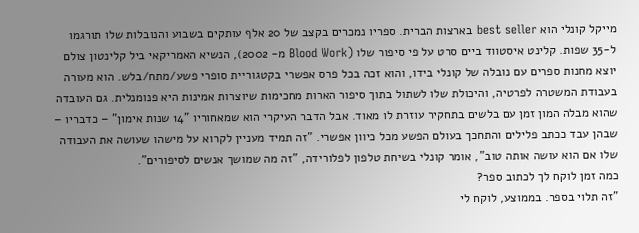מייקל קונלי הוא best seller בארצות הברית. ספריו נמכרים בקצב של 20 אלף עותקים בשבוע והנובלות שלו תורגמו ל-35 שפות. קלינט איסטווד ביים סרט על פי סיפור שלו (Blood Work מ- 2002), הנשיא האמריקאי ביל קלינטון צולם יוצא מחנות ספרים עם נובלה של קונלי בידו, והוא זכה בכל פרס אפשרי בקטגוריית סופרי פשע/מתח/בלש. הוא מעורה בעבודת המשטרה לפרטיה, והיכולת שלו לשתול בתוך סיפור הארות מחכימות שיוצרות אמינות היא פנומנלית. גם העובדה שהוא מבלה המון זמן עם בלשים בתחקיר עוזרת לו מאוד. אבל הדבר העיקרי הוא שמאחוריו "14 שנות אימון" – כדבריו – שבהן עבד ככתב פלילים והתחכך בעולם הפשע מכל כיוון אפשרי. "זה תמיד מעניין לקרוא על מישהו שעושה את העבודה שלו אם הוא עושה אותה טוב", אומר קונלי בשיחת טלפון לפלורידה, "זה מה שמושך אנשים לסיפורים".
כמה זמן לוקח לך לכתוב ספר?
"זה תלוי בספר. בממוצע, לוקח לי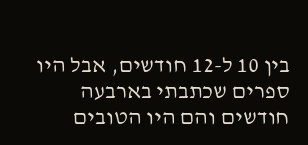בין 10 ל-12 חודשים, אבל היו ספרים שכתבתי בארבעה חודשים והם היו הטובים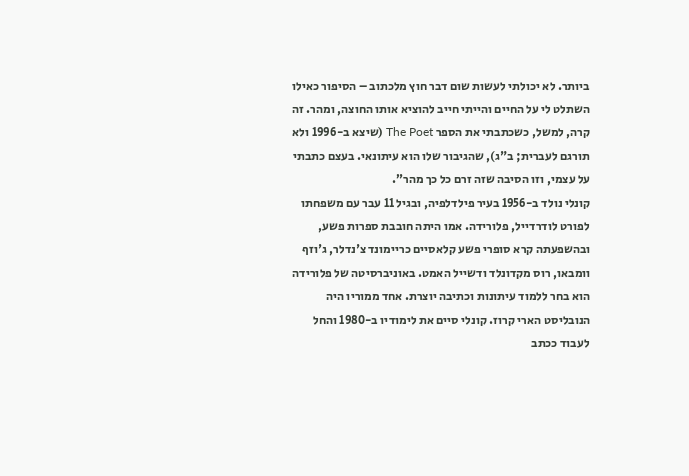ביותר. לא יכולתי לעשות שום דבר חוץ מלכתוב – הסיפור כאילו השתלט לי על החיים והייתי חייב להוציא אותו החוצה, ומהר. זה קרה, למשל, כשכתבתי את הספר The Poet (שיצא ב-1996 ולא תורגם לעברית; ב"ג), שהגיבור שלו הוא עיתונאי. בעצם כתבתי על עצמי, וזו הסיבה שזה זרם כל כך מהר”.
קונלי נולד ב-1956 בעיר פילדלפיה, ובגיל 11 עבר עם משפחתו לפורט לודרדייל, פלורידה. אמו היתה חובבת ספרות פשע, ובהשפעתה קרא סופרי פשע קלאסיים כריימונד צ'נדלר, ג'וזף וומבאו, רוס מקדונלד ודשייל האמט. באוניברסיטה של פלורידה הוא בחר ללמוד עיתונות וכתיבה יוצרת. אחד ממוריו היה הנובליסט הארי קרוז. קונלי סיים את לימודיו ב-1980 והחל לעבוד ככתב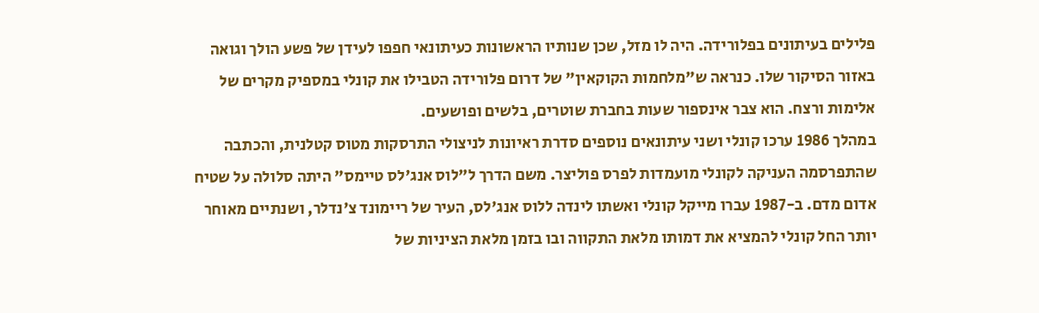פלילים בעיתונים בפלורידה. היה לו מזל, שכן שנותיו הראשונות כעיתונאי חפפו לעידן של פשע הולך וגואה באזור הסיקור שלו. כנראה ש"מלחמות הקוקאין" של דרום פלורידה הטבילו את קונלי במספיק מקרים של אלימות ורצח. הוא צבר אינספור שעות בחברת שוטרים, בלשים ופושעים.
במהלך 1986 ערכו קונלי ושני עיתונאים נוספים סדרת ראיונות לניצולי התרסקות מטוס קטלנית, והכתבה שהתפרסמה העניקה לקונלי מועמדות לפרס פוליצר. משם הדרך ל"לוס אנג'לס טיימס" היתה סלולה על שטיח אדום מדם. ב-1987 עברו מייקל קונלי ואשתו לינדה ללוס אנג'לס, העיר של ריימונד צ'נדלר, ושנתיים מאוחר יותר החל קונלי להמציא את דמותו מלאת התקווה ובו בזמן מלאת הציניות של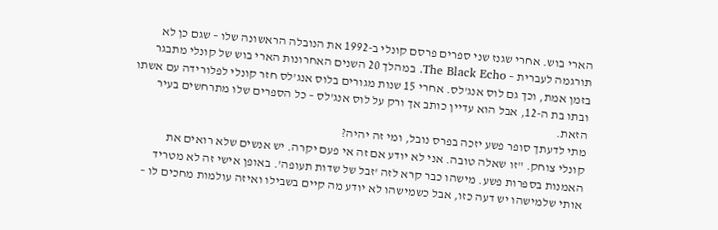הארי בוש. אחרי שגנז שני ספרים פרסם קונלי ב-1992 את הנובלה הראשונה שלו – שגם כן לא תורגמה לעברית – The Black Echo. במהלך 20 השנים האחרונות הארי בוש של קונלי מתבגר בזמן אמת, וכך גם לוס אנג'לס. אחרי 15 שנות מגורים בלוס אנג'לס חזר קונלי לפלורידה עם אשתו ובתו בת ה-12, אבל הוא עדיין כותב אך ורק על לוס אנג'לס – כל הספרים שלו מתרחשים בעיר הזאת.
מתי לדעתך סופר פשע יזכה בפרס נובל, ומי זה יהיה?
קונלי צוחק. "זו שאלה טובה. אני לא יודע אם זה אי פעם יקרה. יש אנשים שלא רואים את האמנות בספרות פשע. מישהו כבר קרא לזה 'זבל של שדות תעופה'. באופן אישי זה לא מטריד אותי שלמישהו יש דעה כזו, אבל כשמישהו לא יודע מה קיים בשבילו ואיזה עולמות מחכים לו –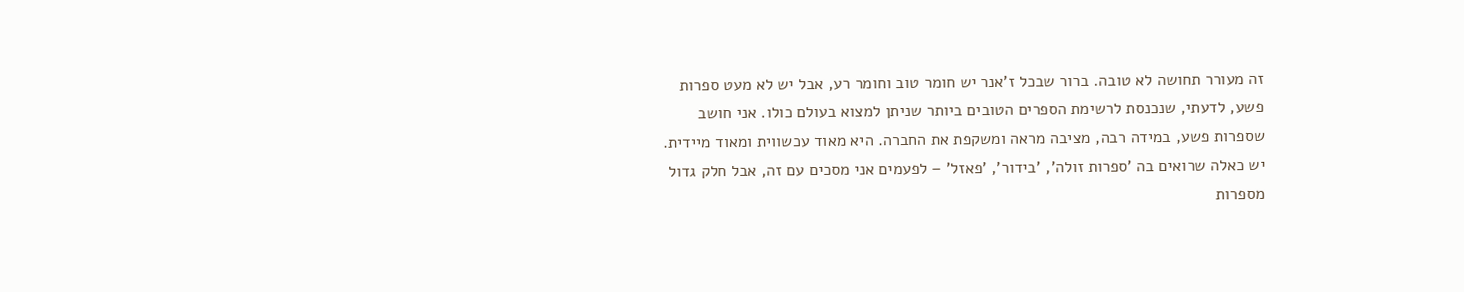זה מעורר תחושה לא טובה. ברור שבכל ז'אנר יש חומר טוב וחומר רע, אבל יש לא מעט ספרות פשע, לדעתי, שנכנסת לרשימת הספרים הטובים ביותר שניתן למצוא בעולם כולו. אני חושב שספרות פשע, במידה רבה, מציבה מראה ומשקפת את החברה. היא מאוד עכשווית ומאוד מיידית. יש כאלה שרואים בה 'ספרות זולה', 'בידור', 'פאזל' – לפעמים אני מסכים עם זה, אבל חלק גדול מספרות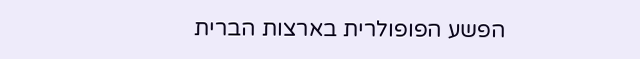הפשע הפופולרית בארצות הברית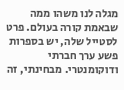מגלה לנו משהו ממה שבאמת קורה בעולם. פרט לסטייל שלה, יש בספרות פשע ערך חברתי ודוקומנטרי. מבחינתי, זה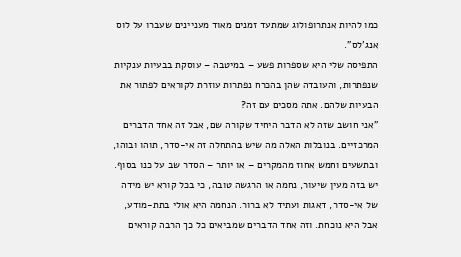כמו להיות אנתרופולוג שמתעד זמנים מאוד מעניינים שעברו על לוס אנג'לס".
התפיסה שלי היא שספרות פשע – במיטבה – עוסקת בבעיות ענקיות שנפתרות, והעובדה שהן בהכרח נפתרות עוזרת לקוראים לפתור את הבעיות שלהם. אתה מסכים עם זה?
"אני חושב שזה לא הדבר היחיד שקורה שם, אבל זה אחד הדברים המרכזיים. בנובלות האלה מה שיש בהתחלה זה אי-סדר, תוהו ובוהו, ובתשעים וחמש אחוז מהמקרים – או יותר – הסדר שב על כנו בסוף. יש בזה מעין שיעור, נחמה או הרגשה טובה, כי בכל קורא יש מידה של אי-סדר, דאגות ועתיד לא ברור. הנחמה היא אולי בתת-מודע, אבל היא נוכחת. וזה אחד הדברים שמביאים כל כך הרבה קוראים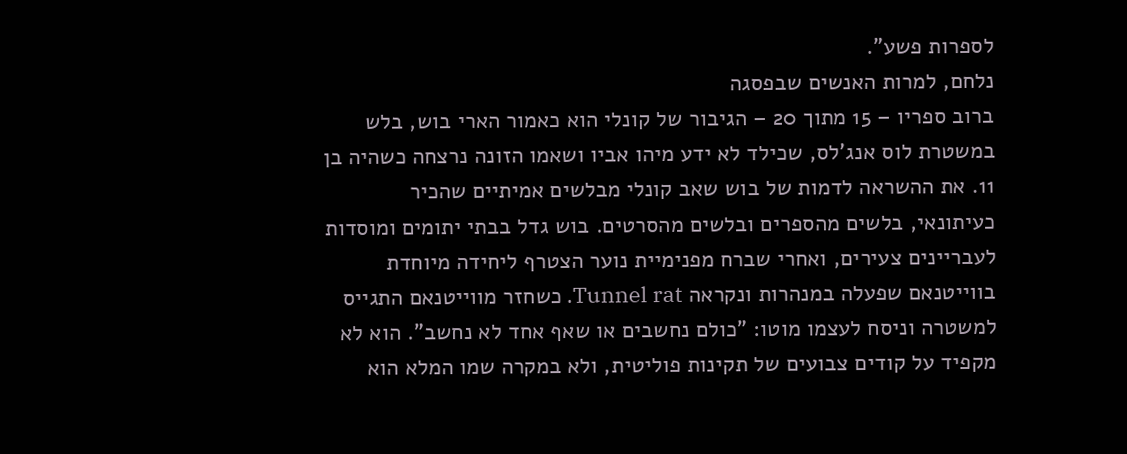לספרות פשע".
נלחם, למרות האנשים שבפסגה
ברוב ספריו – 15 מתוך 20 – הגיבור של קונלי הוא כאמור הארי בוש, בלש במשטרת לוס אנג'לס, שכילד לא ידע מיהו אביו ושאמו הזונה נרצחה כשהיה בן 11. את ההשראה לדמות של בוש שאב קונלי מבלשים אמיתיים שהכיר כעיתונאי, בלשים מהספרים ובלשים מהסרטים. בוש גדל בבתי יתומים ומוסדות לעבריינים צעירים, ואחרי שברח מפנימיית נוער הצטרף ליחידה מיוחדת בווייטנאם שפעלה במנהרות ונקראה Tunnel rat. כשחזר מווייטנאם התגייס למשטרה וניסח לעצמו מוטו: "כולם נחשבים או שאף אחד לא נחשב". הוא לא מקפיד על קודים צבועים של תקינות פוליטית, ולא במקרה שמו המלא הוא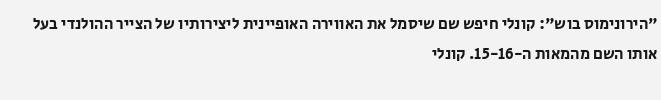"הירונימוס בוש": קונלי חיפש שם שיסמל את האווירה האופיינית ליצירותיו של הצייר ההולנדי בעל אותו השם מהמאות ה-15-16. קונלי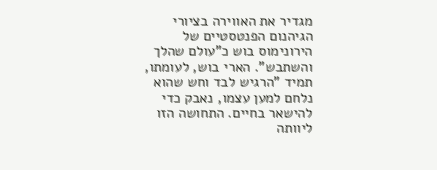מגדיר את האווירה בציורי הגיהנום הפנטסטיים של הירונימוס בוש כ"עולם שהלך והשתבש". הארי בוש, לעומתו, תמיד "הרגיש לבד וחש שהוא נלחם למען עצמו, נאבק כדי להישאר בחיים. התחושה הזו ליוותה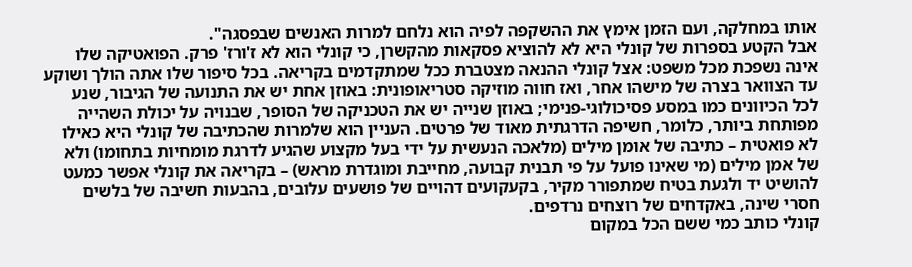אותו במחלקה, ועם הזמן אימץ את ההשקפה לפיה הוא נלחם למרות האנשים שבפסגה".
אבל הקטע בספרות של קונלי היא לא להוציא פסקאות מהקשרן, כי קונלי הוא לא ז'ורז' פרק. הפואטיקה שלו אינה נשפכת מכל משפט: אצל קונלי ההנאה מצטברת ככל שמתקדמים בקריאה. בכל סיפור שלו אתה הולך ושוקע עד הצוואר בצרה של מישהו אחר, ואז חווה מוזיקה סטריאופונית: באוזן אחת יש את התנועה של הגיבור, שנע לכל הכיוונים כמו במסע פסיכולוגי-פנימי; באוזן שנייה יש את הטכניקה של הסופר, שבנויה על יכולת השהייה מפותחת ביותר, כלומר, חשיפה הדרגתית מאוד של פרטים. העניין הוא שלמרות שהכתיבה של קונלי היא כאילו לא פואטית – כתיבה של אומן מילים (מלאכה הנעשית על ידי בעל מקצוע שהגיע לדרגת מומחיות בתחומו) ולא של אמן מילים (מי שאינו פועל על פי תבנית קבועה, מחייבת ומוגדרת מראש) – בקריאה את קונלי אפשר כמעט להושיט יד ולגעת בטיח שמתפורר מקיר, בקעקועים דהויים של פושעים עלובים, בהבעות חשיבה של בלשים חסרי שינה, באקדחים של רוצחים נרדפים.
קונלי כותב כמי ששם הכל במקום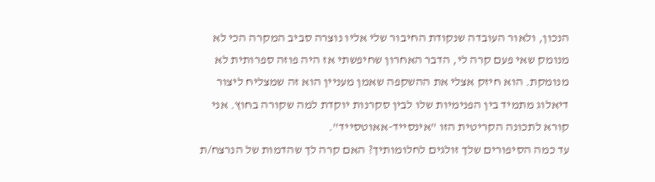הנכון, ולאור העובדה שנקודת החיבור שלי אליו נוצרה סביב המקרה הכי לא מנומק שאי פעם קרה לי, הדבר האחרון שחיפשתי אז היה פוזה ספרותית לא מנומקת. הוא חיזק אצלי את ההשקפה שאמן מעניין הוא זה שמצליח ליצור דיאלוג מתמיד בין הפנימיות שלו לבין סקרנות יוקדת למה שקורה בחוץ. אני קורא לתכונה הקריטית הזו "אינסייד-אאוטסייד".
עד כמה הסיפורים שלך זולגים לחלומותיך? האם קרה לך שהדמות של הנרצח/ת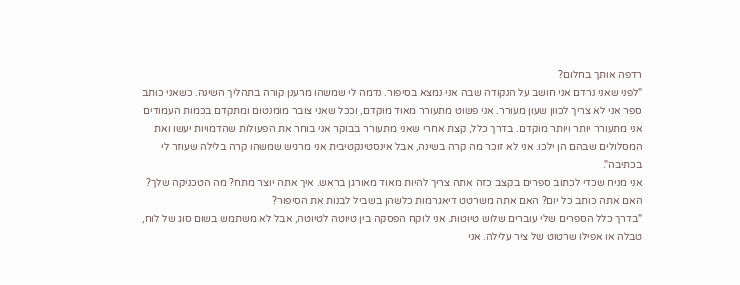רדפה אותך בחלום?
"לפני שאני נרדם אני חושב על הנקודה שבה אני נמצא בסיפור. נדמה לי שמשהו מרענן קורה בתהליך השינה. כשאני כותב ספר אני לא צריך לכוון שעון מעורר. אני פשוט מתעורר מאוד מוקדם, וככל שאני צובר מומנטום ומתקדם בכמות העמודים אני מתעורר יותר ויותר מוקדם. בדרך כלל, קצת אחרי שאני מתעורר בבוקר אני בוחר את הפעולות שהדמויות יעשו ואת המסלולים שבהם הן ילכו. אני לא זוכר מה קרה בשינה, אבל אינסטינקטיבית אני מרגיש שמשהו קרה בלילה שעוזר לי בכתיבה".
אני מניח שכדי לכתוב ספרים בקצב כזה אתה צריך להיות מאוד מאורגן בראש. איך אתה יוצר מתח? מה הטכניקה שלך? האם אתה כותב כל יום? האם אתה משרטט דיאגרמות כלשהן בשביל לבנות את הסיפור?
"בדרך כלל הספרים שלי עוברים שלוש טיוטות. אני לוקח הפסקה בין טיוטה לטיוטה, אבל לא משתמש בשום סוג של לוח, טבלה או אפילו שרטוט של ציר עלילה. אני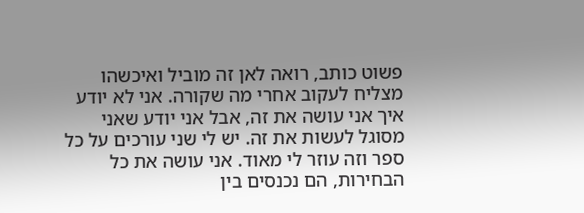פשוט כותב, רואה לאן זה מוביל ואיכשהו מצליח לעקוב אחרי מה שקורה. אני לא יודע איך אני עושה את זה, אבל אני יודע שאני מסוגל לעשות את זה. יש לי שני עורכים על כל ספר וזה עוזר לי מאוד. אני עושה את כל הבחירות, הם נכנסים בין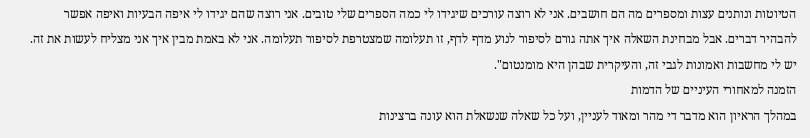הטיוטות ונותנים עצות ומספרים מה הם חושבים. אני לא רוצה עורכים שיגידו לי כמה הספרים שלי טובים. אני רוצה שהם יגידו לי איפה הבעיות ואיפה אפשר להבהיר דברים. אבל מבחינת השאלה איך אתה גורם לסיפור לנוע מדף לדף, זו תעלומה שמצטרפת לסיפור תעלומה. אני לא באמת מבין איך אני מצליח לעשות את זה. יש לי מחשבות ואמונות לגבי זה, והעיקרית שבהן היא מומנטום".
הזמנה למאחורי העיניים של הדמות
במהלך הראיון הוא מדבר די מהר ומאוד לעניין, ועל כל שאלה שנשאלת הוא עונה ברצינות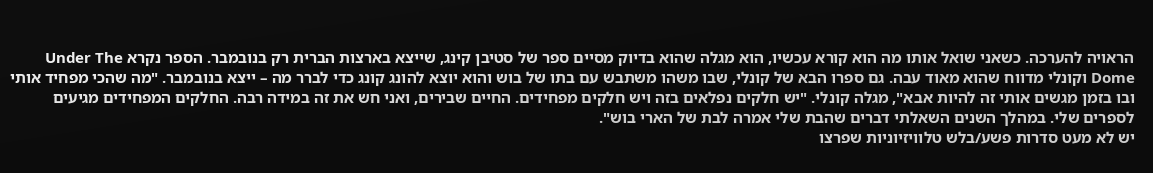הראויה להערכה. כשאני שואל אותו מה הוא קורא עכשיו, הוא מגלה שהוא בדיוק מסיים ספר של סטיבן קינג, שייצא בארצות הברית רק בנובמבר. הספר נקרא Under The Dome וקונלי מדווח שהוא מאוד עבה. גם ספרו הבא של קונלי, שבו משהו משתבש עם בתו של בוש והוא יוצא להונג קונג כדי לברר מה – ייצא בנובמבר. "מה שהכי מפחיד אותי ובו בזמן מגשים אותי זה להיות אבא", מגלה קונלי. "יש חלקים נפלאים בזה ויש חלקים מפחידים. החיים שבירים, ואני חש את זה במידה רבה. החלקים המפחידים מגיעים לספרים שלי. במהלך השנים השאלתי דברים שהבת שלי אמרה לבת של הארי בוש".
יש לא מעט סדרות פשע/בלש טלוויזיוניות שפרצו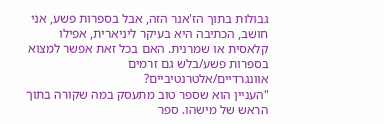גבולות בתוך הז'אנר הזה, אבל בספרות פשע, אני חושב, הכתיבה היא בעיקר ליניארית, אפילו קלאסית או שמרנית. האם בכל זאת אפשר למצוא בספרות פשע/בלש גם זרמים אוונגרדיים/אלטרנטיביים?
"העניין הוא שספר טוב מתעסק במה שקורה בתוך הראש של מישהו. ספר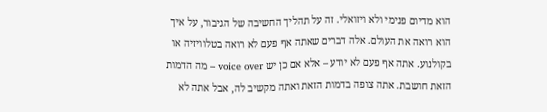הוא מדיום פנימי ולא ויזואלי. זה על תהליך החשיבה של הגיבור, על איך הוא רואה את העולם. אלה דברים שאתה אף פעם לא רואה בטלוויזיה או בקולנוע. אתה אף פעם לא יודע – אלא אם כן יש voice over – מה הדמות הזאת חושבת. אתה צופה בדמות הזאת ואתה מקשיב לה, אבל אתה לא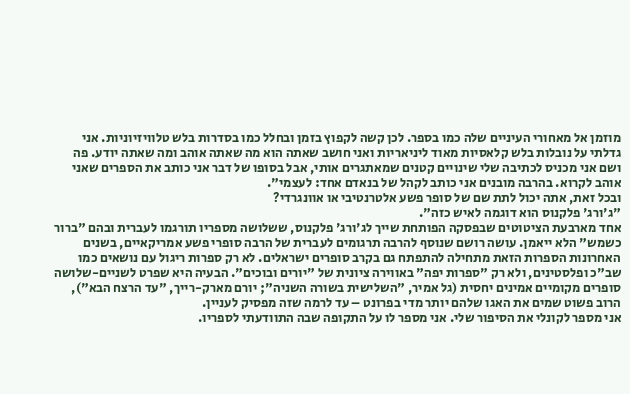מוזמן אל מאחורי העיניים שלה כמו בספר. לכן קשה לקפוץ בזמן ובחלל כמו בסדרות בלש טלוויזיוניות. אני גדלתי על נובלות בלש קלאסיות מאוד ליניאריות ואני חושב שאתה הוא מה שאתה אוהב ומה שאתה יודע. פה ושם אני מכניס לכתיבה שלי שינויים קטנים שמאתגרים אותי, אבל בסופו של דבר אני כותב את הספרים שאני אוהב לקרוא. בהרבה מובנים אני כותב לקהל של בנאדם אחד: לעצמי".
ובכל זאת, אתה יכול לתת שם של סופר פשע אלטרנטיבי או אוונגרדי?
"ג'ורג' פלקנוס הוא דוגמה לאיש כזה".
אחד מארבעת הציטוטים שבפסקה הפותחת שייך לג'ורג' פלקנוס, ששלושה מספריו תורגמו לעברית ובהם "ברור כשמש" הלא ייאמן. עושה רושם שנוסף להרבה תרגומים לעברית של הרבה סופרי פשע אמריקאיים, בשנים האחרונות הספרות הזאת מתחילה להתפתח גם בקרב סופרים ישראלים. לא רק ספרות ריגול עם נושאים כמו שב"כ ופלסטינים, ולא רק "ספרות יפה" באווירה ציונית של "יורים ובוכים". הבעיה היא שפרט לשניים-שלושה סופרים מקומיים אמינים יחסית (גל אמיר, "השלישית בשורה השניה"; יורם מארק-רייך, "עד הרצח הבא"), הרוב פשוט שמים את האגו שלהם יותר מדי בפרונט – עד לרמה שזה מפסיק לעניין.
אני מספר לקונלי את הסיפור שלי. אני מספר לו על התקופה שבה התוודעתי לספריו.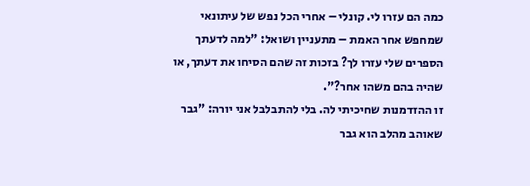כמה הם עזרו לי. קונלי – אחרי הכל נפש של עיתונאי שמחפש אחר האמת – מתעניין ושואל: "למה לדעתך הספרים שלי עזרו לך? בזכות זה שהם הסיחו את דעתך, או שהיה בהם משהו אחר?".
זו ההזדמנות שחיכיתי לה. בלי להתבלבל אני יורה: "גבר שאוהב מהלב הוא גבר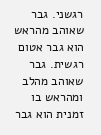רגשני. גבר שאוהב מהראש הוא גבר אטום רגשית. גבר שאוהב מהלב ומהראש בו זמנית הוא גבר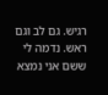רגיש. גם לב וגם ראש. נדמה לי ששם אני נמצא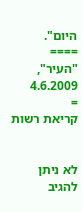היום".
====
"העיר", 4.6.2009
=
קריאת רשות


לא ניתן להגיב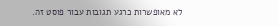לא מאופשרות כרגע תגובות עבור פוסט זה.